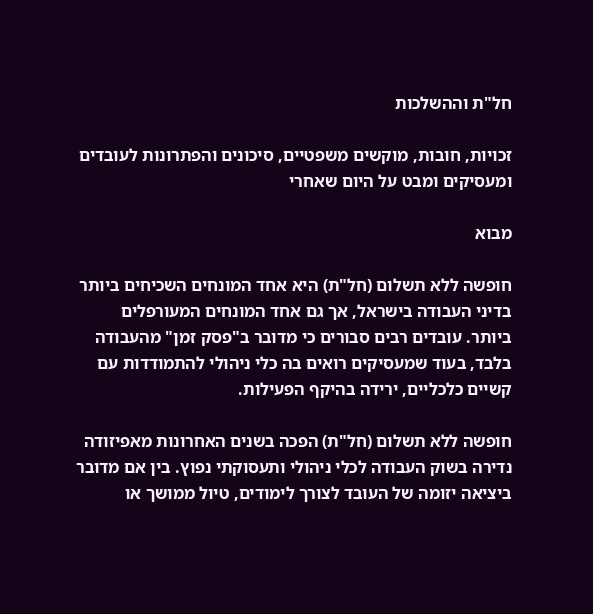חל"ת וההשלכות

זכויות, חובות, מוקשים משפטיים, סיכונים והפתרונות לעובדים ומעסיקים ומבט על היום שאחרי

מבוא

חופשה ללא תשלום (חל"ת) היא אחד המונחים השכיחים ביותר בדיני העבודה בישראל, אך גם אחד המונחים המעורפלים ביותר. עובדים רבים סבורים כי מדובר ב"פסק זמן" מהעבודה בלבד, בעוד שמעסיקים רואים בה כלי ניהולי להתמודדות עם קשיים כלכליים, ירידה בהיקף הפעילות.

חופשה ללא תשלום (חל"ת) הפכה בשנים האחרונות מאפיזודה נדירה בשוק העבודה לכלי ניהולי ותעסוקתי נפוץ. בין אם מדובר ביציאה יזומה של העובד לצורך לימודים, טיול ממושך או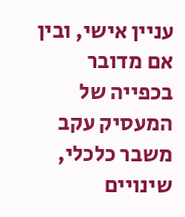עניין אישי, ובין אם מדובר בכפייה של המעסיק עקב משבר כלכלי, שינויים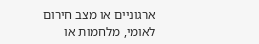ארגוניים או מצב חירום לאומי, מלחמות או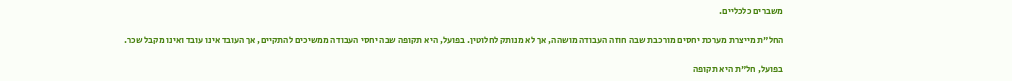משברים כלכליים.

החל"ת מייצרת מערכת יחסים מורכבת שבה חוזה העבודה מושהה, אך לא מנותק לחלוטין. בפועל, היא תקופה שבה יחסי העבודה ממשיכים להתקיים, אך העובד אינו עובד ואינו מקבל שכר.

בפועל, חל"ת היא תקופה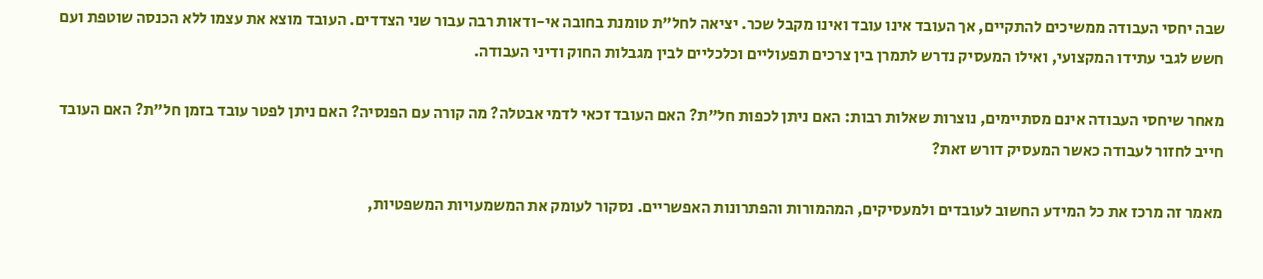שבה יחסי העבודה ממשיכים להתקיים, אך העובד אינו עובד ואינו מקבל שכר. יציאה לחל"ת טומנת בחובה אי-ודאות רבה עבור שני הצדדים. העובד מוצא את עצמו ללא הכנסה שוטפת ועם חשש לגבי עתידו המקצועי, ואילו המעסיק נדרש לתמרן בין צרכים תפעוליים וכלכליים לבין מגבלות החוק ודיני העבודה.

מאחר שיחסי העבודה אינם מסתיימים, נוצרות שאלות רבות: האם ניתן לכפות חל"ת? האם העובד זכאי לדמי אבטלה? מה קורה עם הפנסיה? האם ניתן לפטר עובד בזמן חל"ת? האם העובד חייב לחזור לעבודה כאשר המעסיק דורש זאת?

מאמר זה מרכז את כל המידע החשוב לעובדים ולמעסיקים, המהמורות והפתרונות האפשריים. נסקור לעומק את המשמעויות המשפטיות,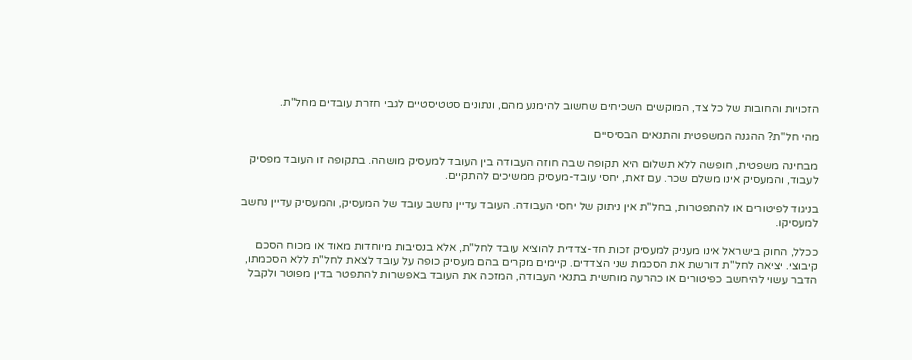הזכויות והחובות של כל צד, המוקשים השכיחים שחשוב להימנע מהם, ונתונים סטטיסטיים לגבי חזרת עובדים מחל"ת.

מהי חל"ת? ההגנה המשפטית והתנאים הבסיסיים

מבחינה משפטית, חופשה ללא תשלום היא תקופה שבה חוזה העבודה בין העובד למעסיק מושהה. בתקופה זו העובד מפסיק לעבוד, והמעסיק אינו משלם שכר. עם זאת, יחסי עובד-מעסיק ממשיכים להתקיים.

בניגוד לפיטורים או להתפטרות, בחל"ת אין ניתוק של יחסי העבודה. העובד עדיין נחשב עובד של המעסיק, והמעסיק עדיין נחשב למעסיקו.

ככלל, החוק בישראל אינו מעניק למעסיק זכות חד-צדדית להוציא עובד לחל"ת, אלא בנסיבות מיוחדות מאוד או מכוח הסכם קיבוצי. יציאה לחל"ת דורשת את הסכמת שני הצדדים. קיימים מקרים בהם מעסיק כופה על עובד לצאת לחל"ת ללא הסכמתו, הדבר עשוי להיחשב כפיטורים או כהרעה מוחשית בתנאי העבודה, המזכה את העובד באפשרות להתפטר בדין מפוטר ולקבל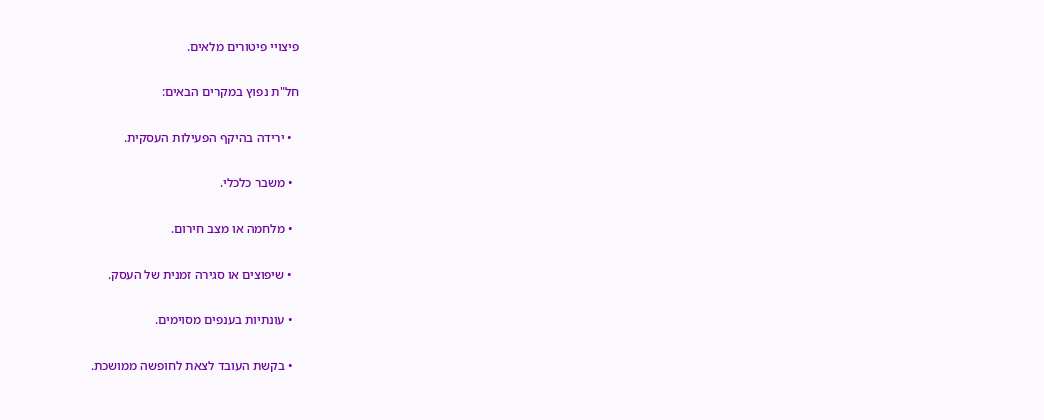פיצויי פיטורים מלאים.

חל"ת נפוץ במקרים הבאים:

  • ירידה בהיקף הפעילות העסקית.

  • משבר כלכלי.

  • מלחמה או מצב חירום.

  • שיפוצים או סגירה זמנית של העסק.

  • עונתיות בענפים מסוימים.

  • בקשת העובד לצאת לחופשה ממושכת.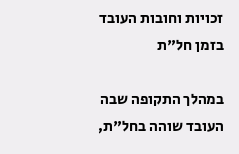זכויות וחובות העובד בזמן חל"ת

במהלך התקופה שבה העובד שוהה בחל"ת,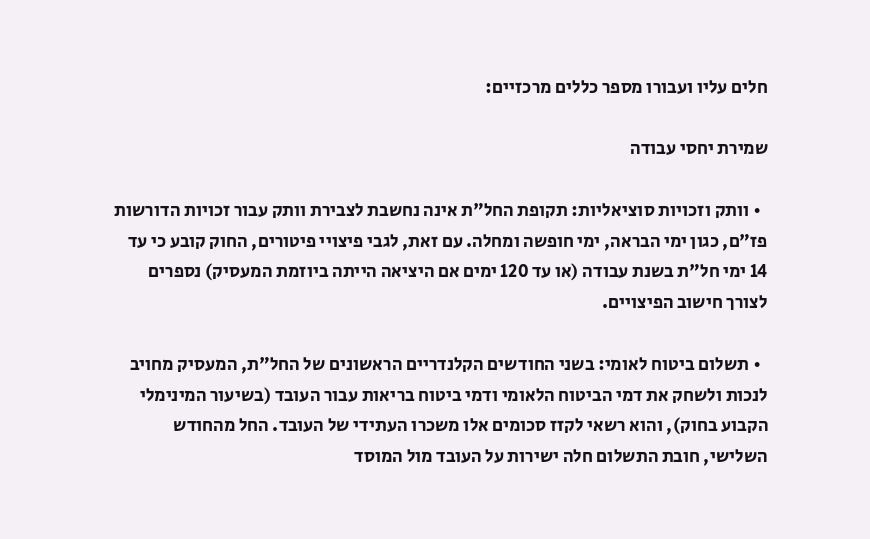חלים עליו ועבורו מספר כללים מרכזיים:

שמירת יחסי עבודה

  • וותק וזכויות סוציאליות: תקופת החל"ת אינה נחשבת לצבירת וותק עבור זכויות הדורשות פז"ם, כגון ימי הבראה, ימי חופשה ומחלה. עם זאת, לגבי פיצויי פיטורים, החוק קובע כי עד 14 ימי חל"ת בשנת עבודה (או עד 120 ימים אם היציאה הייתה ביוזמת המעסיק) נספרים לצורך חישוב הפיצויים.

  • תשלום ביטוח לאומי: בשני החודשים הקלנדריים הראשונים של החל"ת, המעסיק מחויב לנכות ולשחק את דמי הביטוח הלאומי ודמי ביטוח בריאות עבור העובד (בשיעור המינימלי הקבוע בחוק), והוא רשאי לקזז סכומים אלו משכרו העתידי של העובד. החל מהחודש השלישי, חובת התשלום חלה ישירות על העובד מול המוסד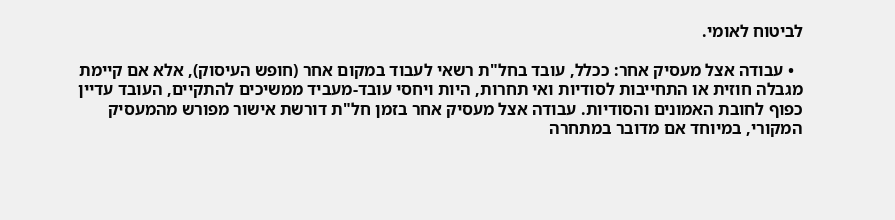לביטוח לאומי.

  • עבודה אצל מעסיק אחר: ככלל, עובד בחל"ת רשאי לעבוד במקום אחר (חופש העיסוק), אלא אם קיימת מגבלה חוזית או התחייבות לסודיות ואי תחרות, היות ויחסי עובד-מעביד ממשיכים להתקיים, העובד עדיין כפוף לחובת האמונים והסודיות. עבודה אצל מעסיק אחר בזמן חל"ת דורשת אישור מפורש מהמעסיק המקורי, במיוחד אם מדובר במתחרה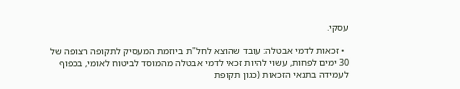עסקי.

  • זכאות לדמי אבטלה: עובד שהוצא לחל"ת ביוזמת המעסיק לתקופה רצופה של 30 ימים לפחות, עשוי להיות זכאי לדמי אבטלה מהמוסד לביטוח לאומי, בכפוף לעמידה בתנאי הזכאות (כגון תקופת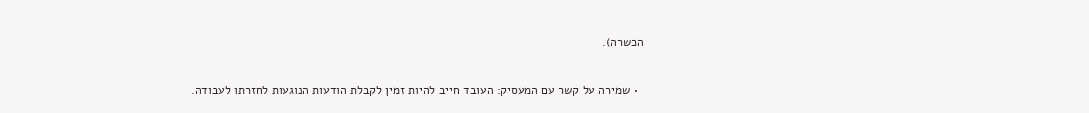הכשרה).

  • שמירה על קשר עם המעסיק: העובד חייב להיות זמין לקבלת הודעות הנוגעות לחזרתו לעבודה.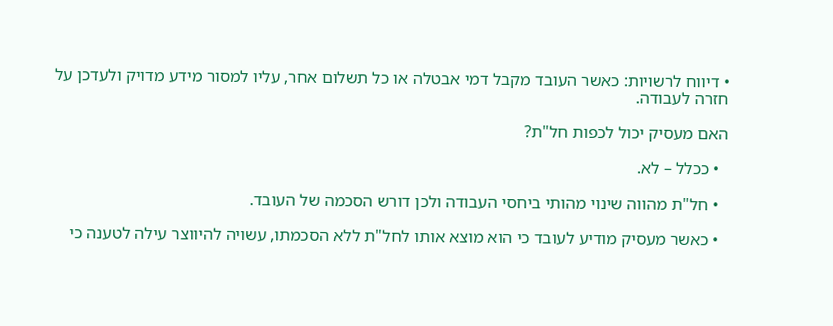• דיווח לרשויות: כאשר העובד מקבל דמי אבטלה או כל תשלום אחר, עליו למסור מידע מדויק ולעדכן על חזרה לעבודה.

האם מעסיק יכול לכפות חל"ת?

  • ככלל – לא.

  • חל"ת מהווה שינוי מהותי ביחסי העבודה ולכן דורש הסכמה של העובד.

  • כאשר מעסיק מודיע לעובד כי הוא מוצא אותו לחל"ת ללא הסכמתו, עשויה להיווצר עילה לטענה כי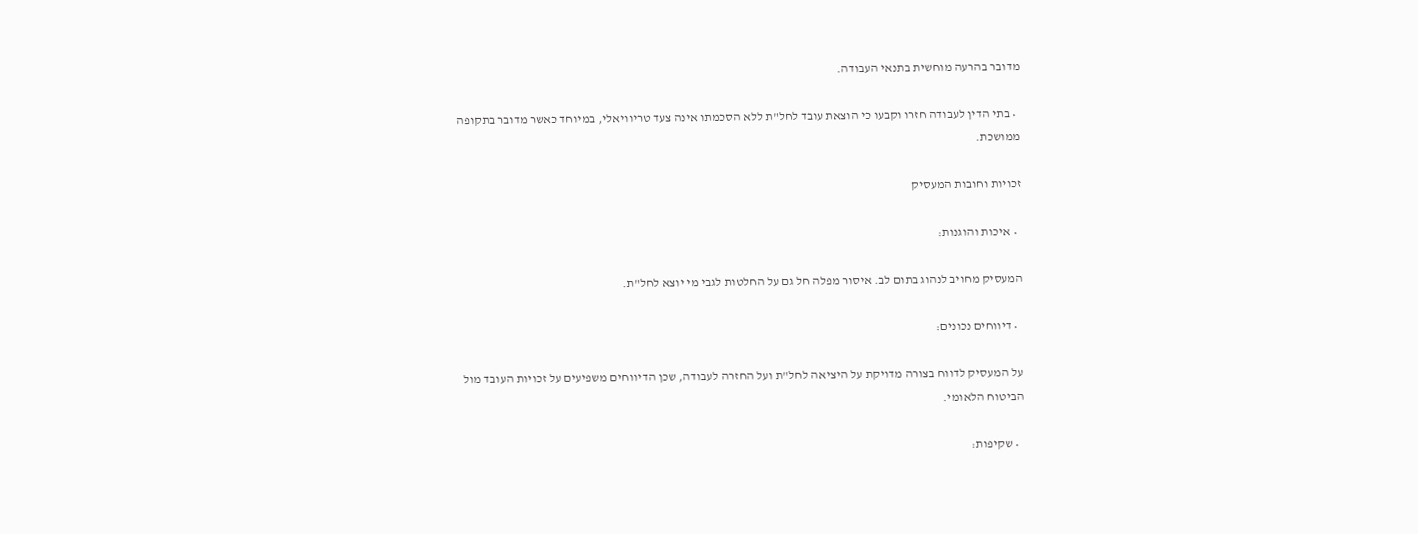מדובר בהרעה מוחשית בתנאי העבודה.

  • בתי הדין לעבודה חזרו וקבעו כי הוצאת עובד לחל"ת ללא הסכמתו אינה צעד טריוויאלי, במיוחד כאשר מדובר בתקופה ממושכת.

זכויות וחובות המעסיק

  • איכות והוגנות:

המעסיק מחויב לנהוג בתום לב. איסור מפלה חל גם על החלטות לגבי מי יוצא לחל"ת.

  • דיווחים נכונים:

על המעסיק לדווח בצורה מדויקת על היציאה לחל"ת ועל החזרה לעבודה, שכן הדיווחים משפיעים על זכויות העובד מול הביטוח הלאומי.

  • שקיפות: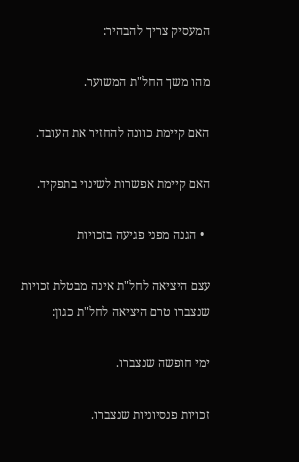המעסיק צריך להבהיר:

מהו משך החל"ת המשוער.

האם קיימת כוונה להחזיר את העובד.

האם קיימת אפשרות לשינוי בתפקיד.

  • הגנה מפני פגיעה בזכויות

עצם היציאה לחל"ת אינה מבטלת זכויות שנצברו טרם היציאה לחל"ת כגון:

ימי חופשה שנצברו.

זכויות פנסיוניות שנצברו.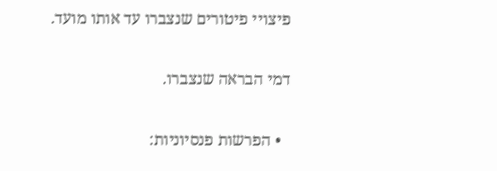פיצויי פיטורים שנצברו עד אותו מועד.

דמי הבראה שנצברו.

  • הפרשות פנסיוניות: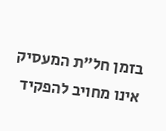בזמן חל"ת המעסיק אינו מחויב להפקיד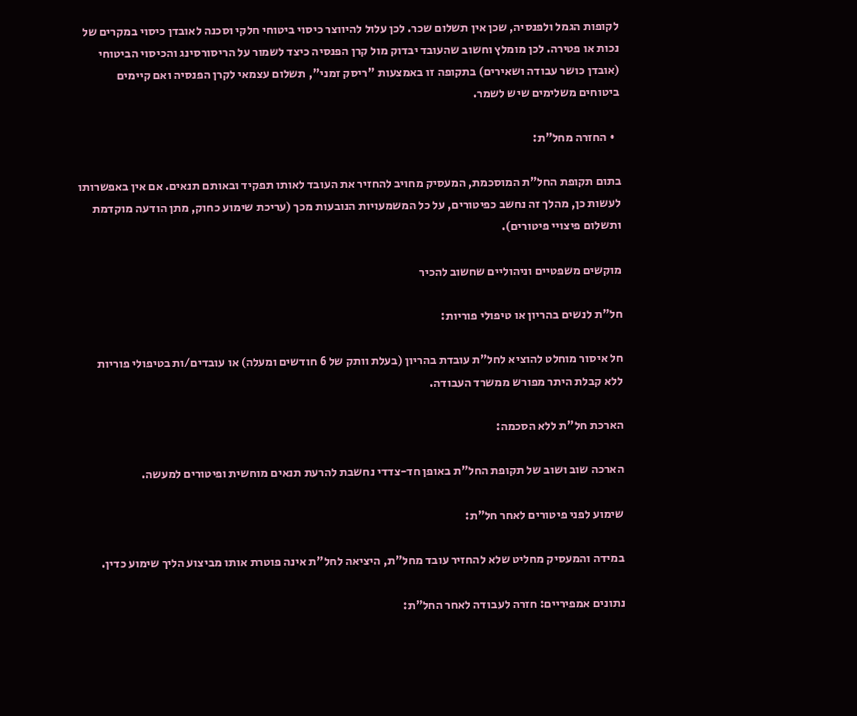לקופות הגמל ולפנסיה, שכן אין תשלום שכר. לכן עלול להיווצר כיסוי ביטוחי חלקי וסכנה לאובדן כיסוי במקרים של נכות או פטירה. לכן מומלץ וחשוב שהעובד יבדוק מול קרן הפנסיה כיצד לשמור על הריסורסינג והכיסוי הביטוחי (אובדן כושר עבודה ושאירים) בתקופה זו באמצעות "ריסק זמני", תשלום עצמאי לקרן הפנסיה ואם קיימים ביטוחים משלימים שיש לשמר.

  • החזרה מחל"ת:

בתום תקופת החל"ת המוסכמת, המעסיק מחויב להחזיר את העובד לאותו תפקיד ובאותם תנאים. אם אין באפשרותו לעשות כן, מהלך זה נחשב כפיטורים, על כל המשמעויות הנובעות מכך (עריכת שימוע כחוק, מתן הודעה מוקדמת ותשלום פיצויי פיטורים).

מוקשים משפטיים וניהוליים שחשוב להכיר

חל"ת לנשים בהריון או טיפולי פוריות:

חל איסור מוחלט להוציא לחל"ת עובדת בהריון (בעלת וותק של 6 חודשים ומעלה) או עובדים/ות בטיפולי פוריות ללא קבלת היתר מפורש ממשרד העבודה.

הארכת חל"ת ללא הסכמה:

הארכה שוב ושוב של תקופת החל"ת באופן חד-צדדי נחשבת להרעת תנאים מוחשית ופיטורים למעשה.

שימוע לפני פיטורים לאחר חל"ת:

במידה והמעסיק מחליט שלא להחזיר עובד מחל"ת, היציאה לחל"ת אינה פוטרת אותו מביצוע הליך שימוע כדין.

נתונים אמפיריים: חזרה לעבודה לאחר החל"ת: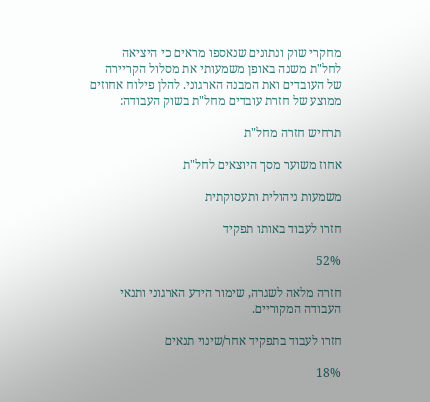מחקרי שוק ונתונים שנאספו מראים כי היציאה לחל"ת משנה באופן משמעותי את מסלול הקריירה של העובדים ואת המבנה הארגוני. להלן פילוח אחוזים ממוצע של חזרת עובדים מחל"ת בשוק העבודה:

תרחיש חזרה מחל"ת

אחוז משוער מסך היוצאים לחל"ת

משמעות ניהולית ותעסוקתית

חזרו לעבוד באותו תפקיד

52%

חזרה מלאה לשגרה, שימור הידע הארגוני ותנאי העבודה המקוריים.

חזרו לעבוד בתפקיד אחר/שינוי תנאים

18%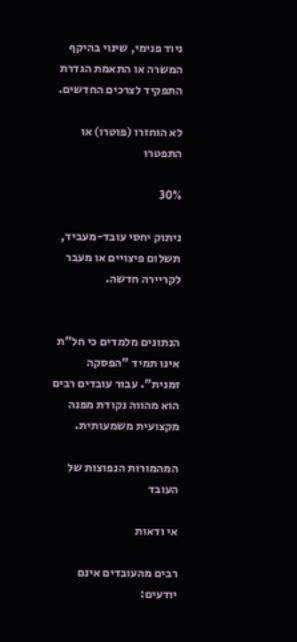ניוד פנימי, שינוי בהיקף המשרה או התאמת הגדרת התפקיד לצרכים החדשים.

לא הוחזרו (פוטרו) או התפטרו

30%

ניתוק יחסי עובד-מעביד, תשלום פיצויים או מעבר לקריירה חדשה.


הנתונים מלמדים כי חל"ת אינו תמיד "הפסקה זמנית". עבור עובדים רבים הוא מהווה נקודת מפנה מקצועית משמעותית.

המהמורות הנפוצות של העובד

אי ודאות

רבים מהעובדים אינם יודעים: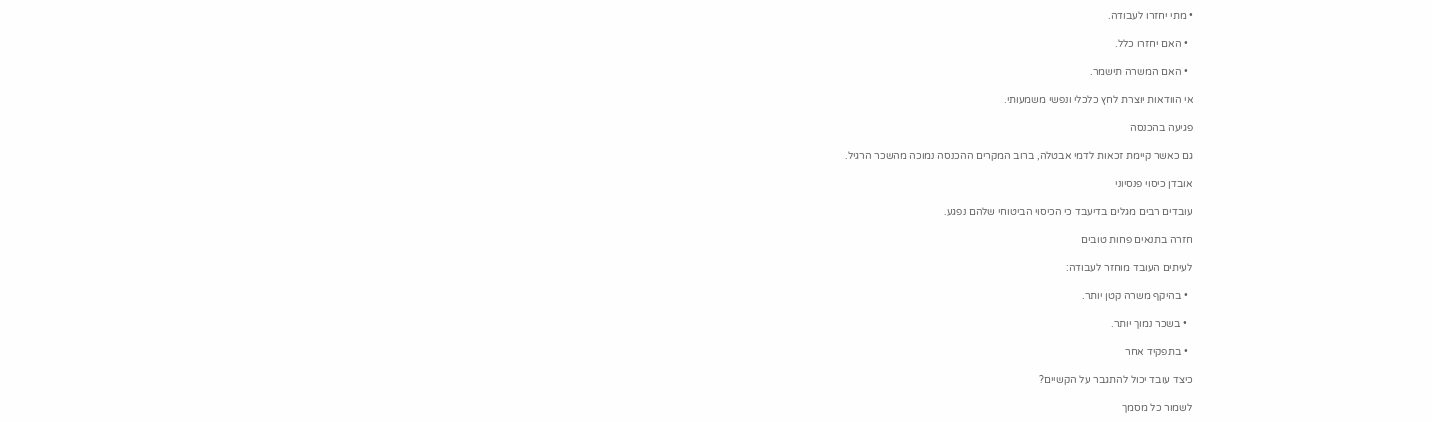• מתי יחזרו לעבודה.

  • האם יחזרו כלל.

  • האם המשרה תישמר.

אי הוודאות יוצרת לחץ כלכלי ונפשי משמעותי.

פגיעה בהכנסה

גם כאשר קיימת זכאות לדמי אבטלה, ברוב המקרים ההכנסה נמוכה מהשכר הרגיל.

אובדן כיסוי פנסיוני

עובדים רבים מגלים בדיעבד כי הכיסוי הביטוחי שלהם נפגע.

חזרה בתנאים פחות טובים

לעיתים העובד מוחזר לעבודה:

  • בהיקף משרה קטן יותר.

  • בשכר נמוך יותר.

  • בתפקיד אחר

כיצד עובד יכול להתגבר על הקשיים?

לשמור כל מסמך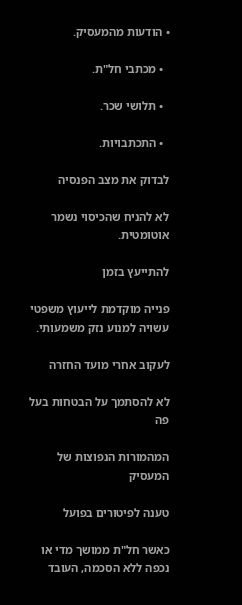• הודעות מהמעסיק.

  • מכתבי חל"ת.

  • תלושי שכר.

  • התכתבויות.

לבדוק את מצב הפנסיה

לא להניח שהכיסוי נשמר אוטומטית.

להתייעץ בזמן

פנייה מוקדמת לייעוץ משפטי עשויה למנוע נזק משמעותי.

לעקוב אחרי מועד החזרה

לא להסתמך על הבטחות בעל פה

המהמורות הנפוצות של המעסיק

טענה לפיטורים בפועל

כאשר חל"ת ממושך מדי או נכפה ללא הסכמה, העובד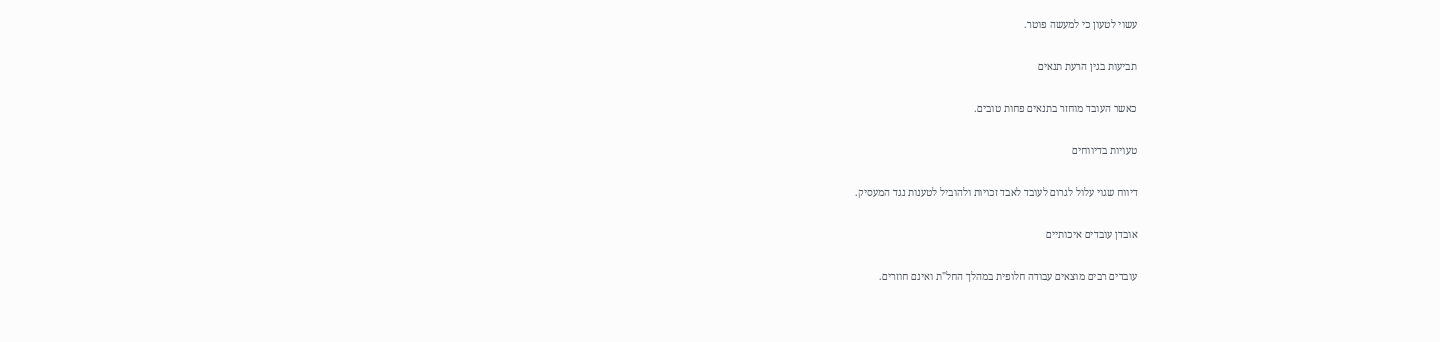עשוי לטעון כי למעשה פוטר.

תביעות בגין הרעת תנאים

כאשר העובד מוחזר בתנאים פחות טובים.

טעויות בדיווחים

דיווח שגוי עלול לגרום לעובד לאבד זכויות ולהוביל לטענות נגד המעסיק.

אובדן עובדים איכותיים

עובדים רבים מוצאים עבודה חלופית במהלך החל"ת ואינם חוזרים.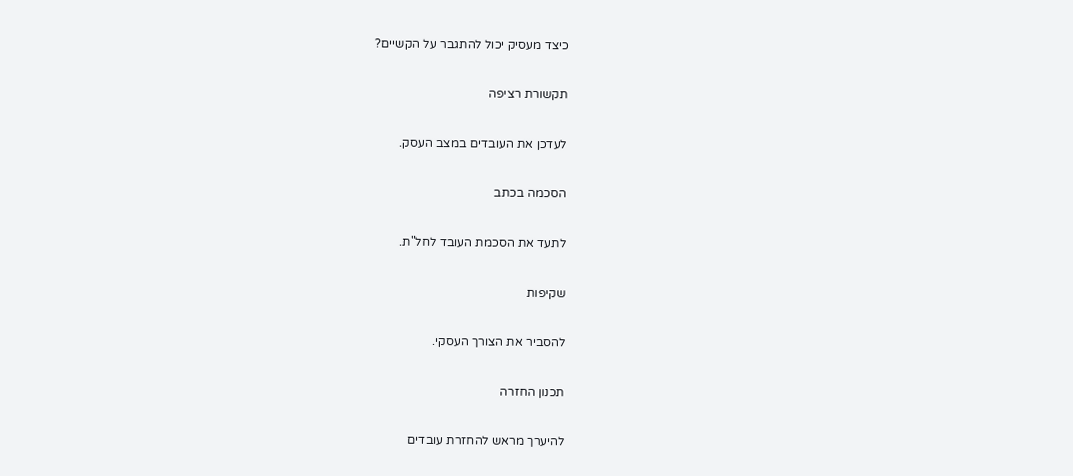כיצד מעסיק יכול להתגבר על הקשיים?

תקשורת רציפה

לעדכן את העובדים במצב העסק.

הסכמה בכתב

לתעד את הסכמת העובד לחל"ת.

שקיפות

להסביר את הצורך העסקי.

תכנון החזרה

להיערך מראש להחזרת עובדים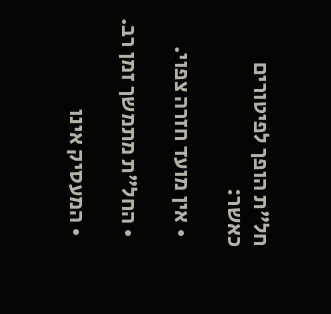חל"ת הופך לפיטורים כאשר:

  • אין מועד חזרה צפוי.

  • החל"ת מתמשך זמן רב.

  • המעסיק אינו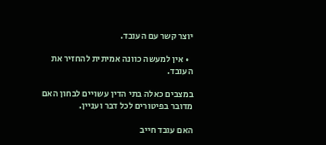יוצר קשר עם העובד.

  • אין למעשה כוונה אמיתית להחזיר את העובד.

במצבים כאלה בתי הדין עשויים לבחון האם מדובר בפיטורים לכל דבר ועניין.

האם עובד חייב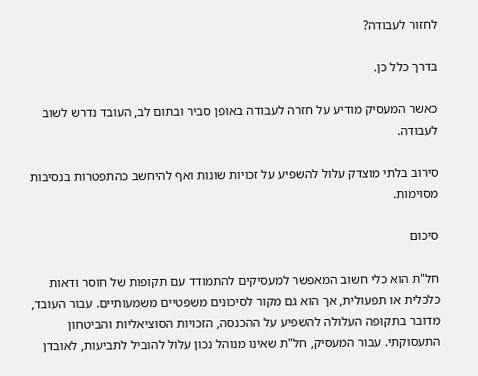לחזור לעבודה?

בדרך כלל כן.

כאשר המעסיק מודיע על חזרה לעבודה באופן סביר ובתום לב, העובד נדרש לשוב לעבודה.

סירוב בלתי מוצדק עלול להשפיע על זכויות שונות ואף להיחשב כהתפטרות בנסיבות מסוימות.

סיכום

חל"ת הוא כלי חשוב המאפשר למעסיקים להתמודד עם תקופות של חוסר ודאות כלכלית או תפעולית, אך הוא גם מקור לסיכונים משפטיים משמעותיים. עבור העובד, מדובר בתקופה העלולה להשפיע על ההכנסה, הזכויות הסוציאליות והביטחון התעסוקתי. עבור המעסיק, חל"ת שאינו מנוהל נכון עלול להוביל לתביעות, לאובדן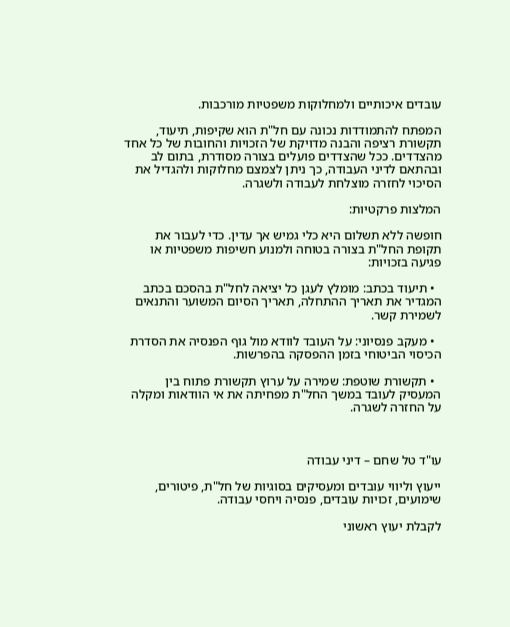עובדים איכותיים ולמחלוקות משפטיות מורכבות.

המפתח להתמודדות נכונה עם חל"ת הוא שקיפות, תיעוד, תקשורת רציפה והבנה מדויקת של הזכויות והחובות של כל אחד מהצדדים. ככל שהצדדים פועלים בצורה מסודרת, בתום לב ובהתאם לדיני העבודה, כך ניתן לצמצם מחלוקות ולהגדיל את הסיכוי לחזרה מוצלחת לעבודה ולשגרה.

המלצות פרקטיות:

חופשה ללא תשלום היא כלי גמיש אך עדין. כדי לעבור את תקופת החל"ת בצורה בטוחה ולמנוע חשיפות משפטיות או פגיעה בזכויות:

  • תיעוד בכתב: מומלץ לעגן כל יציאה לחל"ת בהסכם בכתב המגדיר את תאריך ההתחלה, תאריך הסיום המשוער והתנאים לשמירת קשר.

  • מעקב פנסיוני: על העובד לוודא מול גוף הפנסיה את הסדרת הכיסוי הביטוחי בזמן ההפסקה בהפרשות.

  • תקשורת שוטפת: שמירה על ערוץ תקשורת פתוח בין המעסיק לעובד במשך החל"ת מפחיתה את אי הוודאות ומקלה על החזרה לשגרה.



עו"ד טל שחם – דיני עבודה

ייעוץ וליווי עובדים ומעסיקים בסוגיות של חל"ת, פיטורים, שימועים, זכויות עובדים, פנסיה ויחסי עבודה.

לקבלת יעוץ ראשוני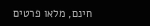חינם, מלאו פרטים